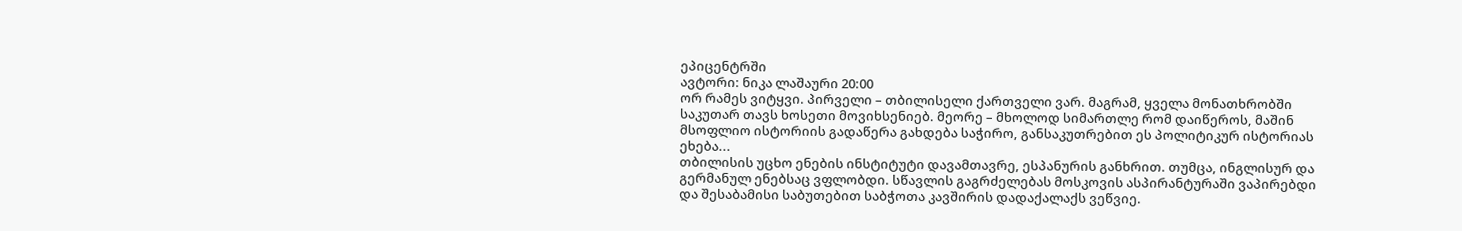ეპიცენტრში
ავტორი: ნიკა ლაშაური 20:00
ორ რამეს ვიტყვი. პირველი – თბილისელი ქართველი ვარ. მაგრამ, ყველა მონათხრობში საკუთარ თავს ხოსეთი მოვიხსენიებ. მეორე – მხოლოდ სიმართლე რომ დაიწეროს, მაშინ მსოფლიო ისტორიის გადაწერა გახდება საჭირო, განსაკუთრებით ეს პოლიტიკურ ისტორიას ეხება...
თბილისის უცხო ენების ინსტიტუტი დავამთავრე, ესპანურის განხრით. თუმცა, ინგლისურ და გერმანულ ენებსაც ვფლობდი. სწავლის გაგრძელებას მოსკოვის ასპირანტურაში ვაპირებდი და შესაბამისი საბუთებით საბჭოთა კავშირის დადაქალაქს ვეწვიე.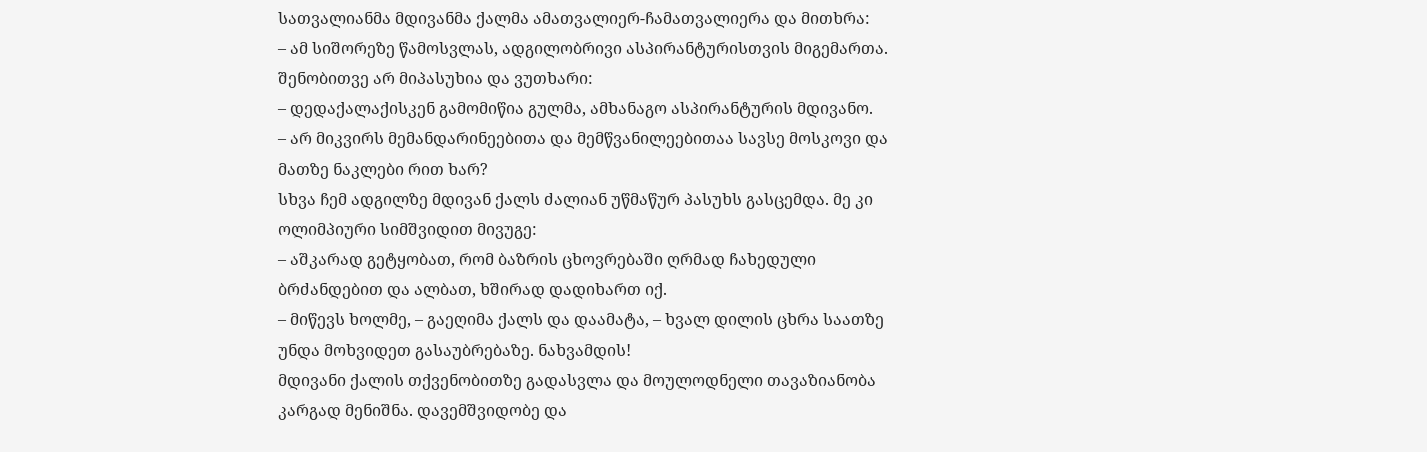სათვალიანმა მდივანმა ქალმა ამათვალიერ-ჩამათვალიერა და მითხრა:
– ამ სიშორეზე წამოსვლას, ადგილობრივი ასპირანტურისთვის მიგემართა.
შენობითვე არ მიპასუხია და ვუთხარი:
– დედაქალაქისკენ გამომიწია გულმა, ამხანაგო ასპირანტურის მდივანო.
– არ მიკვირს მემანდარინეებითა და მემწვანილეებითაა სავსე მოსკოვი და მათზე ნაკლები რით ხარ?
სხვა ჩემ ადგილზე მდივან ქალს ძალიან უწმაწურ პასუხს გასცემდა. მე კი ოლიმპიური სიმშვიდით მივუგე:
– აშკარად გეტყობათ, რომ ბაზრის ცხოვრებაში ღრმად ჩახედული ბრძანდებით და ალბათ, ხშირად დადიხართ იქ.
– მიწევს ხოლმე, – გაეღიმა ქალს და დაამატა, – ხვალ დილის ცხრა საათზე უნდა მოხვიდეთ გასაუბრებაზე. ნახვამდის!
მდივანი ქალის თქვენობითზე გადასვლა და მოულოდნელი თავაზიანობა კარგად მენიშნა. დავემშვიდობე და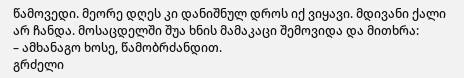წამოვედი. მეორე დღეს კი დანიშნულ დროს იქ ვიყავი. მდივანი ქალი არ ჩანდა. მოსაცდელში შუა ხნის მამაკაცი შემოვიდა და მითხრა:
– ამხანაგო ხოსე, წამობრძანდით.
გრძელი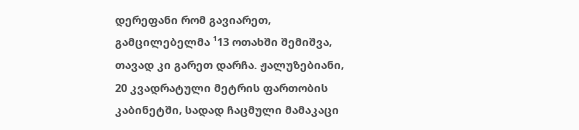დერეფანი რომ გავიარეთ, გამცილებელმა ¹13 ოთახში შემიშვა, თავად კი გარეთ დარჩა. ჟალუზებიანი, 20 კვადრატული მეტრის ფართობის კაბინეტში, სადად ჩაცმული მამაკაცი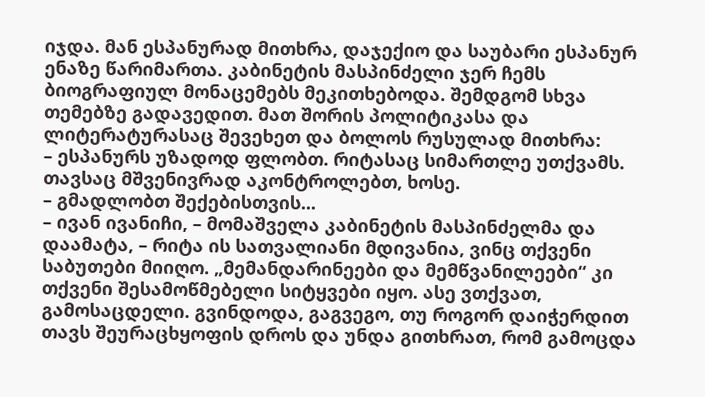იჯდა. მან ესპანურად მითხრა, დაჯექიო და საუბარი ესპანურ ენაზე წარიმართა. კაბინეტის მასპინძელი ჯერ ჩემს ბიოგრაფიულ მონაცემებს მეკითხებოდა. შემდგომ სხვა თემებზე გადავედით. მათ შორის პოლიტიკასა და ლიტერატურასაც შევეხეთ და ბოლოს რუსულად მითხრა:
– ესპანურს უზადოდ ფლობთ. რიტასაც სიმართლე უთქვამს. თავსაც მშვენივრად აკონტროლებთ, ხოსე.
– გმადლობთ შექებისთვის...
– ივან ივანიჩი, – მომაშველა კაბინეტის მასპინძელმა და დაამატა, – რიტა ის სათვალიანი მდივანია, ვინც თქვენი საბუთები მიიღო. „მემანდარინეები და მემწვანილეები“ კი თქვენი შესამოწმებელი სიტყვები იყო. ასე ვთქვათ, გამოსაცდელი. გვინდოდა, გაგვეგო, თუ როგორ დაიჭერდით თავს შეურაცხყოფის დროს და უნდა გითხრათ, რომ გამოცდა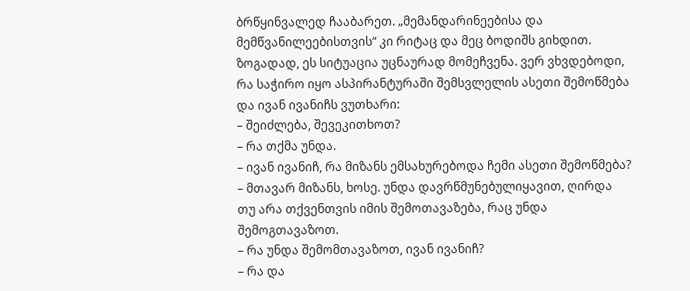ბრწყინვალედ ჩააბარეთ. „მემანდარინეებისა და მემწვანილეებისთვის“ კი რიტაც და მეც ბოდიშს გიხდით.
ზოგადად, ეს სიტუაცია უცნაურად მომეჩვენა. ვერ ვხვდებოდი, რა საჭირო იყო ასპირანტურაში შემსვლელის ასეთი შემოწმება და ივან ივანიჩს ვუთხარი:
– შეიძლება, შევეკითხოთ?
– რა თქმა უნდა.
– ივან ივანიჩ, რა მიზანს ემსახურებოდა ჩემი ასეთი შემოწმება?
– მთავარ მიზანს, ხოსე. უნდა დავრწმუნებულიყავით, ღირდა თუ არა თქვენთვის იმის შემოთავაზება, რაც უნდა შემოგთავაზოთ.
– რა უნდა შემომთავაზოთ, ივან ივანიჩ?
– რა და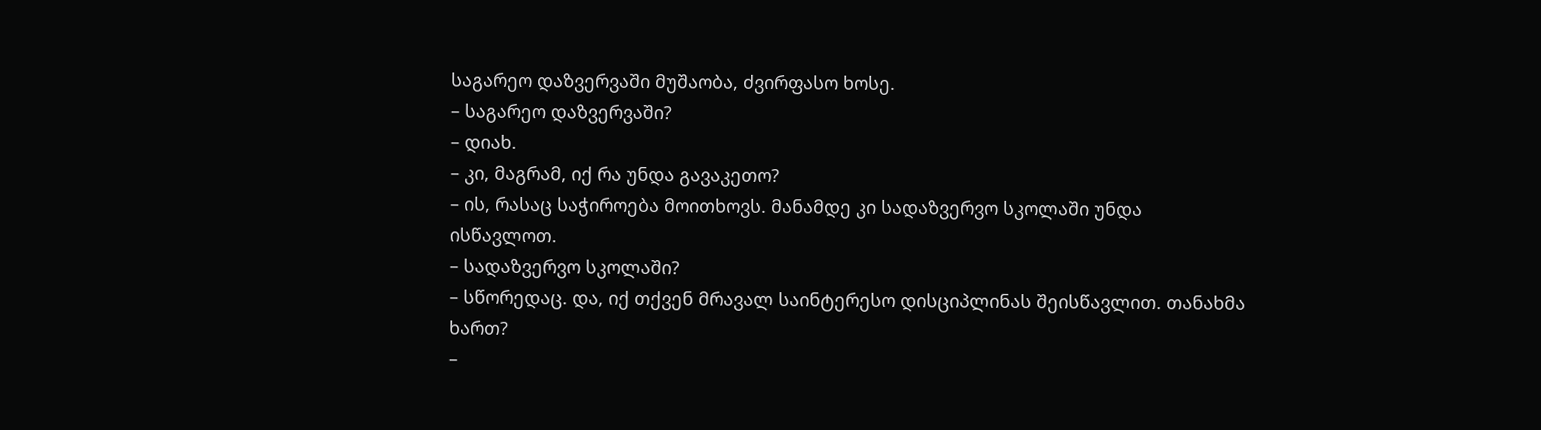საგარეო დაზვერვაში მუშაობა, ძვირფასო ხოსე.
– საგარეო დაზვერვაში?
– დიახ.
– კი, მაგრამ, იქ რა უნდა გავაკეთო?
– ის, რასაც საჭიროება მოითხოვს. მანამდე კი სადაზვერვო სკოლაში უნდა ისწავლოთ.
– სადაზვერვო სკოლაში?
– სწორედაც. და, იქ თქვენ მრავალ საინტერესო დისციპლინას შეისწავლით. თანახმა ხართ?
–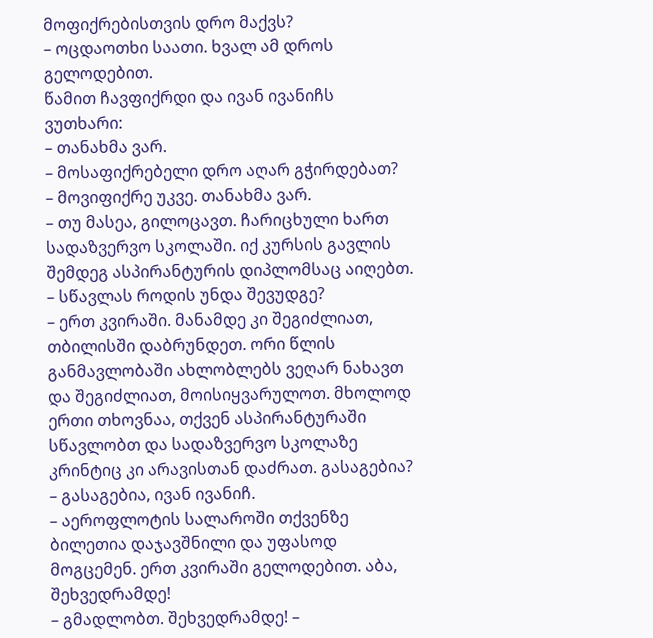მოფიქრებისთვის დრო მაქვს?
– ოცდაოთხი საათი. ხვალ ამ დროს გელოდებით.
წამით ჩავფიქრდი და ივან ივანიჩს ვუთხარი:
– თანახმა ვარ.
– მოსაფიქრებელი დრო აღარ გჭირდებათ?
– მოვიფიქრე უკვე. თანახმა ვარ.
– თუ მასეა, გილოცავთ. ჩარიცხული ხართ სადაზვერვო სკოლაში. იქ კურსის გავლის შემდეგ ასპირანტურის დიპლომსაც აიღებთ.
– სწავლას როდის უნდა შევუდგე?
– ერთ კვირაში. მანამდე კი შეგიძლიათ, თბილისში დაბრუნდეთ. ორი წლის განმავლობაში ახლობლებს ვეღარ ნახავთ და შეგიძლიათ, მოისიყვარულოთ. მხოლოდ ერთი თხოვნაა, თქვენ ასპირანტურაში სწავლობთ და სადაზვერვო სკოლაზე კრინტიც კი არავისთან დაძრათ. გასაგებია?
– გასაგებია, ივან ივანიჩ.
– აეროფლოტის სალაროში თქვენზე ბილეთია დაჯავშნილი და უფასოდ მოგცემენ. ერთ კვირაში გელოდებით. აბა, შეხვედრამდე!
– გმადლობთ. შეხვედრამდე! –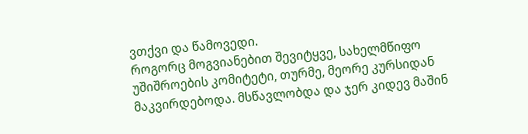ვთქვი და წამოვედი.
როგორც მოგვიანებით შევიტყვე, სახელმწიფო უშიშროების კომიტეტი, თურმე, მეორე კურსიდან მაკვირდებოდა. მსწავლობდა და ჯერ კიდევ მაშინ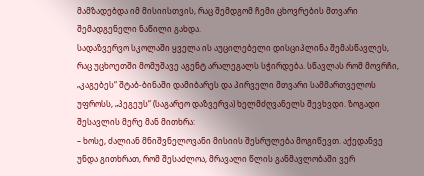მამზადებდა იმ მისიისთვის, რაც შემდგომ ჩემი ცხოვრების მთვარი შემადგენელი ნაწილი გახდა.
სადაზვერვო სკოლაში ყველა ის აუცილებელი დისციპლინა შემასწავლეს, რაც უცხოეთში მომუშავე აგენტ არალეგალს სჭირდება. სწავლას რომ მოვრჩი, „კაგებეს“ შტაბ-ბინაში დამიბარეს და პირველი მთვარი სამმართველოს უფროსს, „პეგეუს“ (საგარეო დაზვერვა) ხელმძღვანელს შევხვდი. ზოგადი შესავლის მერე მან მითხრა:
– ხოსე, ძალიან მნიშვნელოვანი მისიის შესრულება მოგიწევთ. აქედანვე უნდა გითხრათ, რომ შესაძლოა, მრავალი წლის განმავლობაში ვერ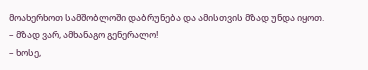მოახერხოთ სამშობლოში დაბრუნება და ამისთვის მზად უნდა იყოთ.
– მზად ვარ, ამხანაგო გენერალო!
– ხოსე,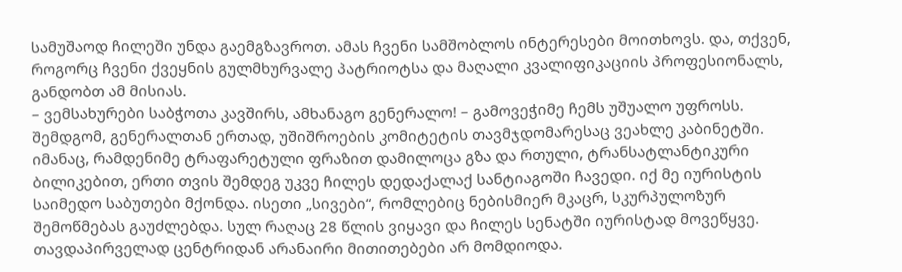სამუშაოდ ჩილეში უნდა გაემგზავროთ. ამას ჩვენი სამშობლოს ინტერესები მოითხოვს. და, თქვენ, როგორც ჩვენი ქვეყნის გულმხურვალე პატრიოტსა და მაღალი კვალიფიკაციის პროფესიონალს, განდობთ ამ მისიას.
– ვემსახურები საბჭოთა კავშირს, ამხანაგო გენერალო! – გამოვეჭიმე ჩემს უშუალო უფროსს.
შემდგომ, გენერალთან ერთად, უშიშროების კომიტეტის თავმჯდომარესაც ვეახლე კაბინეტში. იმანაც, რამდენიმე ტრაფარეტული ფრაზით დამილოცა გზა და რთული, ტრანსატლანტიკური ბილიკებით, ერთი თვის შემდეგ უკვე ჩილეს დედაქალაქ სანტიაგოში ჩავედი. იქ მე იურისტის საიმედო საბუთები მქონდა. ისეთი „სივები“, რომლებიც ნებისმიერ მკაცრ, სკურპულოზურ შემოწმებას გაუძლებდა. სულ რაღაც 28 წლის ვიყავი და ჩილეს სენატში იურისტად მოვეწყვე. თავდაპირველად ცენტრიდან არანაირი მითითებები არ მომდიოდა.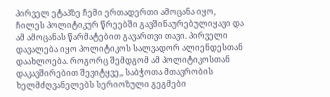პირველ ეტაპზე ჩემი ერთადერთი ამოცანა იყო, ჩილეს პოლიტიკურ წრეებში გავშინაურებულიყავი და ამ ამოცანას წარმატებით გავართვი თავი. პირველი დავალება იყო პოლიტიკოს სალვადორ ალიენდესთან დაახლოება. როგორც შემდგომ ამ პოლიტიკოსთან დაკავშირებით შევიტყვე,, საბჭოთა მთავრობის ხელმძღვანელებს სერიოზული გეგმები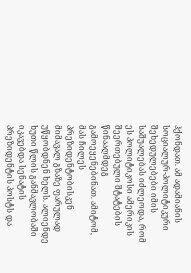ჰქონდათ. ამ ადამიანის სოციალურ-პოლიტიკური შეხედულებები იმის საშუალებას იძლეოდა, რომ ეს პოლიტიკოსი ამერიკის შეერთებული შტატების წინააღმდეგ გამოეყენებინათ. ამიტომ, მას ჩილეს პრეზიდენტობისკენ მიმავალ გზაზე ფარულად უწყობდნენ ხელს. ალიენდე ხუთი წლის განმავლობაში იკავებდა სენატის პრეზიდენტის პოსტს და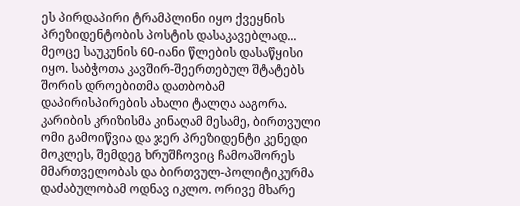ეს პირდაპირი ტრამპლინი იყო ქვეყნის პრეზიდენტობის პოსტის დასაკავებლად...
მეოცე საუკუნის 60-იანი წლების დასაწყისი იყო. საბჭოთა კავშირ-შეერთებულ შტატებს შორის დროებითმა დათბობამ დაპირისპირების ახალი ტალღა ააგორა. კარიბის კრიზისმა კინაღამ მესამე, ბირთვული ომი გამოიწვია და ჯერ პრეზიდენტი კენედი მოკლეს, შემდეგ ხრუშჩოვიც ჩამოაშორეს მმართველობას და ბირთვულ-პოლიტიკურმა დაძაბულობამ ოდნავ იკლო. ორივე მხარე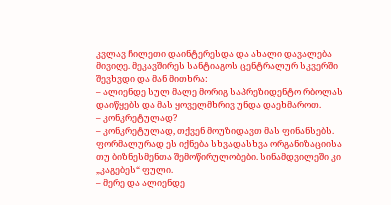კვლავ ჩილეთი დაინტერესდა და ახალი დავალება მივიღე. მეკავშირეს სანტიაგოს ცენტრალურ სკვერში შევხვდი და მან მითხრა:
– ალიენდე სულ მალე მორიგ საპრეზიდენტო რბოლას დაიწყებს და მას ყოველმხრივ უნდა დაეხმაროთ.
– კონკრეტულად?
– კონკრეტულად, თქვენ მოუზიდავთ მას ფინანსებს. ფორმალურად ეს იქნება სხვადასხვა ორგანიზაციისა თუ ბიზნესმენთა შემოწირულობები. სინამდვილეში კი „კაგებეს“ ფული.
– მერე და ალიენდე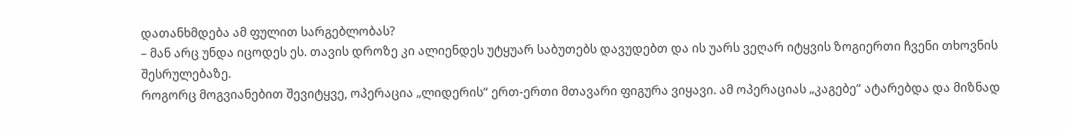დათანხმდება ამ ფულით სარგებლობას?
– მან არც უნდა იცოდეს ეს. თავის დროზე კი ალიენდეს უტყუარ საბუთებს დავუდებთ და ის უარს ვეღარ იტყვის ზოგიერთი ჩვენი თხოვნის შესრულებაზე.
როგორც მოგვიანებით შევიტყვე, ოპერაცია „ლიდერის“ ერთ-ერთი მთავარი ფიგურა ვიყავი. ამ ოპერაციას „კაგებე“ ატარებდა და მიზნად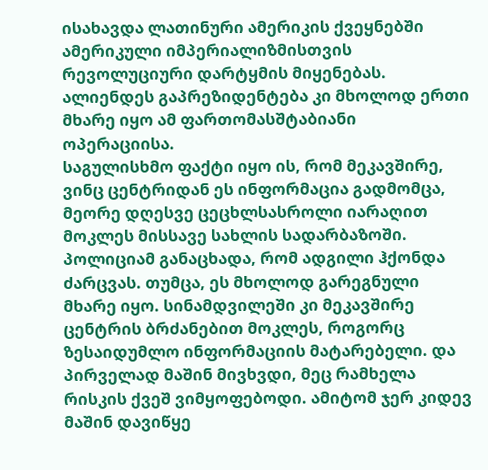ისახავდა ლათინური ამერიკის ქვეყნებში ამერიკული იმპერიალიზმისთვის რევოლუციური დარტყმის მიყენებას. ალიენდეს გაპრეზიდენტება კი მხოლოდ ერთი მხარე იყო ამ ფართომასშტაბიანი ოპერაციისა.
საგულისხმო ფაქტი იყო ის, რომ მეკავშირე, ვინც ცენტრიდან ეს ინფორმაცია გადმომცა, მეორე დღესვე ცეცხლსასროლი იარაღით მოკლეს მისსავე სახლის სადარბაზოში. პოლიციამ განაცხადა, რომ ადგილი ჰქონდა ძარცვას. თუმცა, ეს მხოლოდ გარეგნული მხარე იყო. სინამდვილეში კი მეკავშირე ცენტრის ბრძანებით მოკლეს, როგორც ზესაიდუმლო ინფორმაციის მატარებელი. და პირველად მაშინ მივხვდი, მეც რამხელა რისკის ქვეშ ვიმყოფებოდი. ამიტომ ჯერ კიდევ მაშინ დავიწყე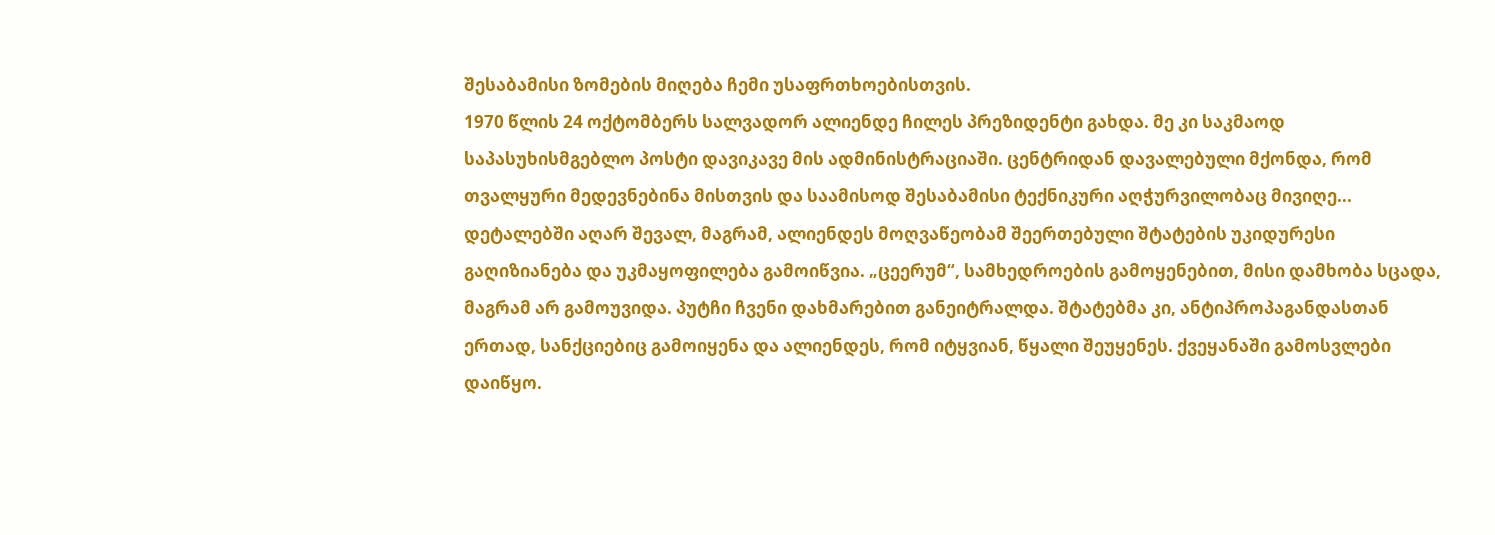შესაბამისი ზომების მიღება ჩემი უსაფრთხოებისთვის.
1970 წლის 24 ოქტომბერს სალვადორ ალიენდე ჩილეს პრეზიდენტი გახდა. მე კი საკმაოდ საპასუხისმგებლო პოსტი დავიკავე მის ადმინისტრაციაში. ცენტრიდან დავალებული მქონდა, რომ თვალყური მედევნებინა მისთვის და საამისოდ შესაბამისი ტექნიკური აღჭურვილობაც მივიღე...
დეტალებში აღარ შევალ, მაგრამ, ალიენდეს მოღვაწეობამ შეერთებული შტატების უკიდურესი გაღიზიანება და უკმაყოფილება გამოიწვია. „ცეერუმ“, სამხედროების გამოყენებით, მისი დამხობა სცადა, მაგრამ არ გამოუვიდა. პუტჩი ჩვენი დახმარებით განეიტრალდა. შტატებმა კი, ანტიპროპაგანდასთან ერთად, სანქციებიც გამოიყენა და ალიენდეს, რომ იტყვიან, წყალი შეუყენეს. ქვეყანაში გამოსვლები დაიწყო.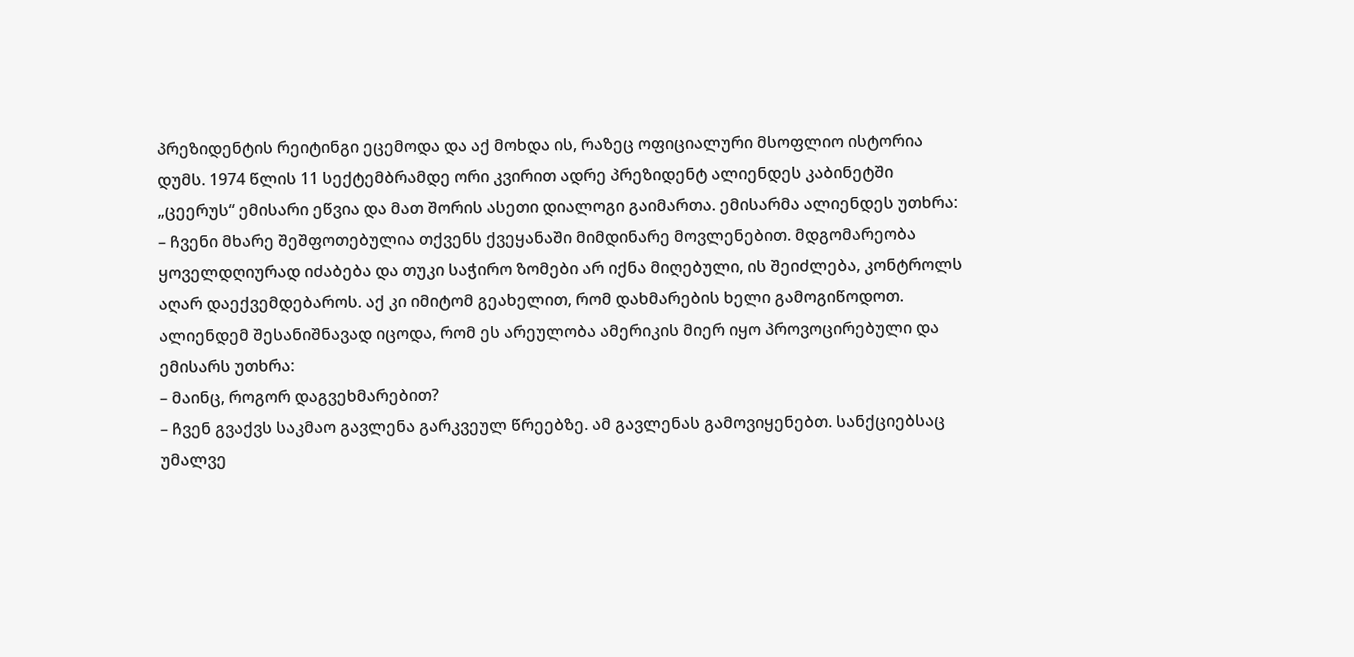პრეზიდენტის რეიტინგი ეცემოდა და აქ მოხდა ის, რაზეც ოფიციალური მსოფლიო ისტორია დუმს. 1974 წლის 11 სექტემბრამდე ორი კვირით ადრე პრეზიდენტ ალიენდეს კაბინეტში „ცეერუს“ ემისარი ეწვია და მათ შორის ასეთი დიალოგი გაიმართა. ემისარმა ალიენდეს უთხრა:
– ჩვენი მხარე შეშფოთებულია თქვენს ქვეყანაში მიმდინარე მოვლენებით. მდგომარეობა ყოველდღიურად იძაბება და თუკი საჭირო ზომები არ იქნა მიღებული, ის შეიძლება, კონტროლს აღარ დაექვემდებაროს. აქ კი იმიტომ გეახელით, რომ დახმარების ხელი გამოგიწოდოთ.
ალიენდემ შესანიშნავად იცოდა, რომ ეს არეულობა ამერიკის მიერ იყო პროვოცირებული და ემისარს უთხრა:
– მაინც, როგორ დაგვეხმარებით?
– ჩვენ გვაქვს საკმაო გავლენა გარკვეულ წრეებზე. ამ გავლენას გამოვიყენებთ. სანქციებსაც უმალვე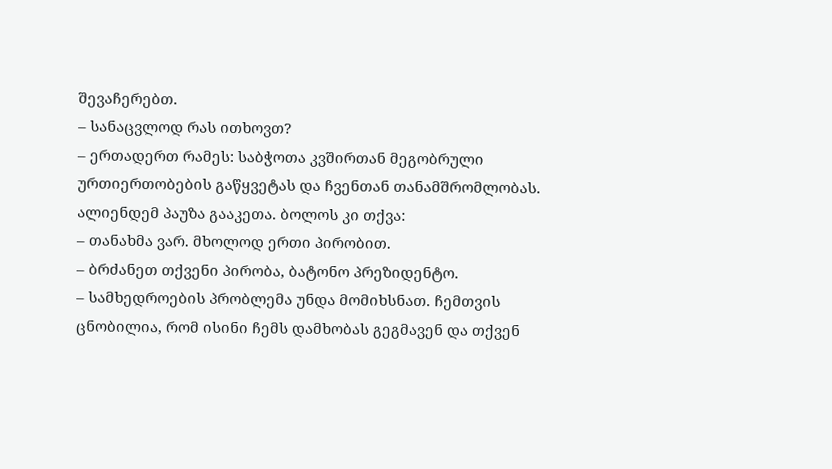შევაჩერებთ.
– სანაცვლოდ რას ითხოვთ?
– ერთადერთ რამეს: საბჭოთა კვშირთან მეგობრული ურთიერთობების გაწყვეტას და ჩვენთან თანამშრომლობას.
ალიენდემ პაუზა გააკეთა. ბოლოს კი თქვა:
– თანახმა ვარ. მხოლოდ ერთი პირობით.
– ბრძანეთ თქვენი პირობა, ბატონო პრეზიდენტო.
– სამხედროების პრობლემა უნდა მომიხსნათ. ჩემთვის ცნობილია, რომ ისინი ჩემს დამხობას გეგმავენ და თქვენ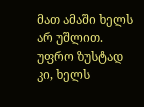მათ ამაში ხელს არ უშლით. უფრო ზუსტად კი, ხელს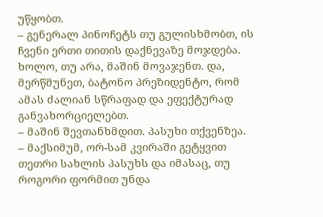უწყობთ.
– გენერალ პინოჩეტს თუ გულისხმობთ, ის ჩვენი ერთი თითის დაქნევაზე მოჯდება. ხოლო, თუ არა, მაშინ მოვაჯენთ. და, მერწმუნეთ, ბატონო პრეზიდენტო, რომ ამას ძალიან სწრაფად და ეფექტურად განვახორციელებთ.
– მაშინ შევთანხმდით. პასუხი თქვენზეა.
– მაქსიმუმ, ორ-სამ კვირაში გეტყვით თეთრი სახლის პასუხს და იმასაც, თუ როგორი ფორმით უნდა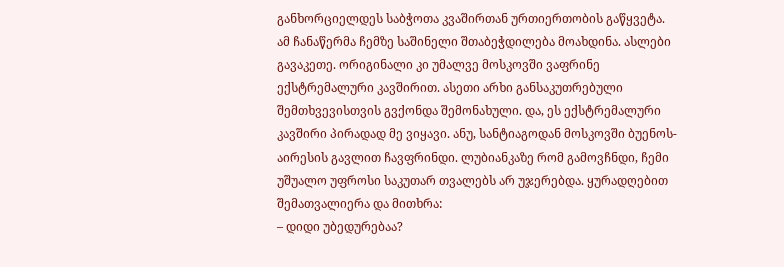განხორციელდეს საბჭოთა კვაშირთან ურთიერთობის გაწყვეტა.
ამ ჩანაწერმა ჩემზე საშინელი შთაბეჭდილება მოახდინა. ასლები გავაკეთე. ორიგინალი კი უმალვე მოსკოვში ვაფრინე ექსტრემალური კავშირით. ასეთი არხი განსაკუთრებული შემთხვევისთვის გვქონდა შემონახული. და, ეს ექსტრემალური კავშირი პირადად მე ვიყავი. ანუ, სანტიაგოდან მოსკოვში ბუენოს-აირესის გავლით ჩავფრინდი. ლუბიანკაზე რომ გამოვჩნდი, ჩემი უშუალო უფროსი საკუთარ თვალებს არ უჯერებდა. ყურადღებით შემათვალიერა და მითხრა:
– დიდი უბედურებაა?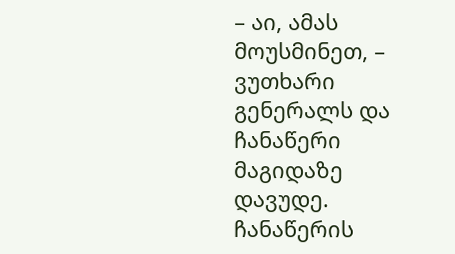– აი, ამას მოუსმინეთ, – ვუთხარი გენერალს და ჩანაწერი მაგიდაზე დავუდე.
ჩანაწერის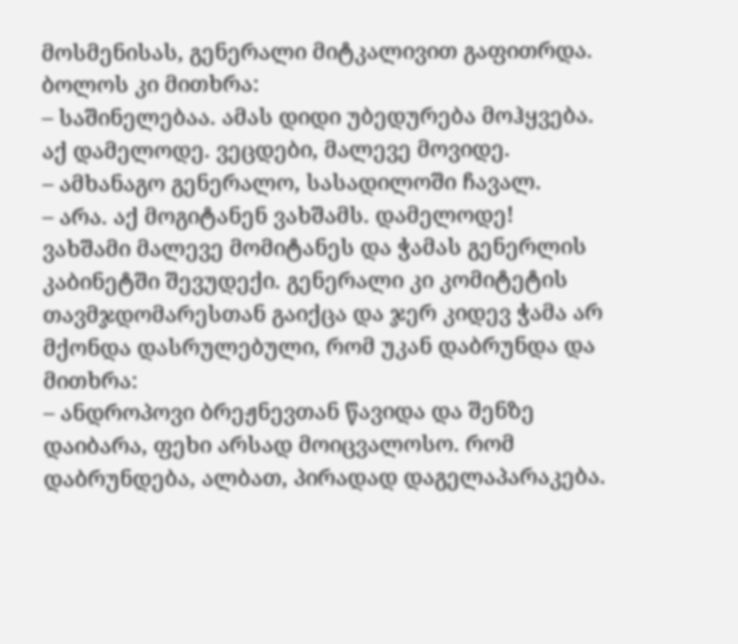მოსმენისას, გენერალი მიტკალივით გაფითრდა. ბოლოს კი მითხრა:
– საშინელებაა. ამას დიდი უბედურება მოჰყვება. აქ დამელოდე. ვეცდები, მალევე მოვიდე.
– ამხანაგო გენერალო, სასადილოში ჩავალ.
– არა. აქ მოგიტანენ ვახშამს. დამელოდე!
ვახშამი მალევე მომიტანეს და ჭამას გენერლის კაბინეტში შევუდექი. გენერალი კი კომიტეტის თავმჯდომარესთან გაიქცა და ჯერ კიდევ ჭამა არ მქონდა დასრულებული, რომ უკან დაბრუნდა და მითხრა:
– ანდროპოვი ბრეჟნევთან წავიდა და შენზე დაიბარა, ფეხი არსად მოიცვალოსო. რომ დაბრუნდება, ალბათ, პირადად დაგელაპარაკება.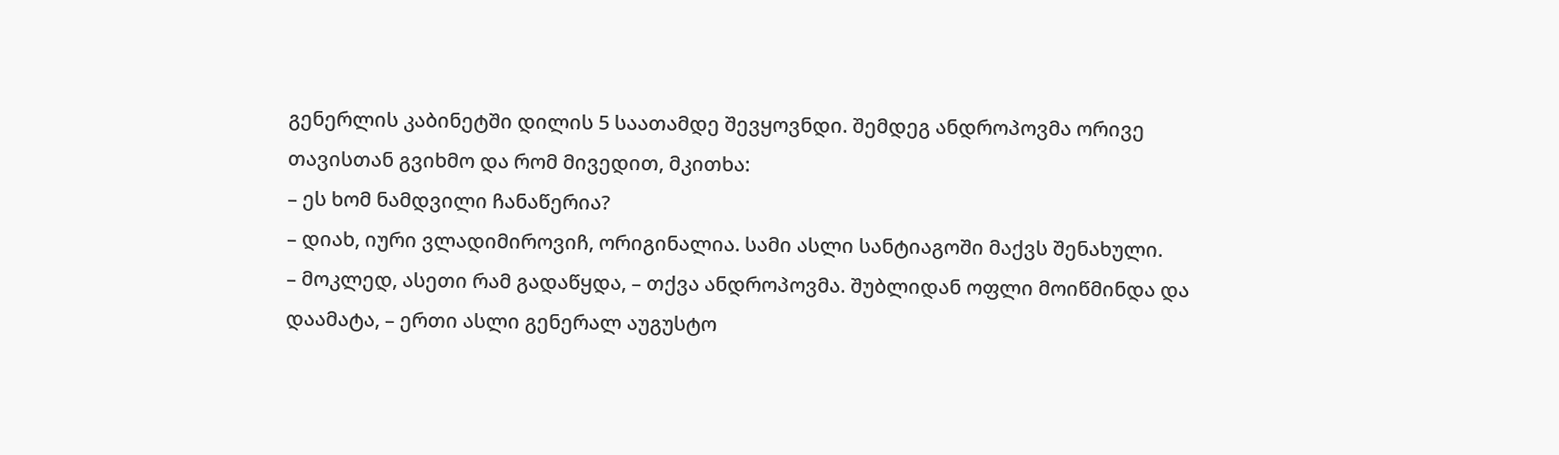გენერლის კაბინეტში დილის 5 საათამდე შევყოვნდი. შემდეგ ანდროპოვმა ორივე თავისთან გვიხმო და რომ მივედით, მკითხა:
– ეს ხომ ნამდვილი ჩანაწერია?
– დიახ, იური ვლადიმიროვიჩ, ორიგინალია. სამი ასლი სანტიაგოში მაქვს შენახული.
– მოკლედ, ასეთი რამ გადაწყდა, – თქვა ანდროპოვმა. შუბლიდან ოფლი მოიწმინდა და დაამატა, – ერთი ასლი გენერალ აუგუსტო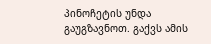პინოჩეტის უნდა გაუგზავნოთ. გაქვს ამის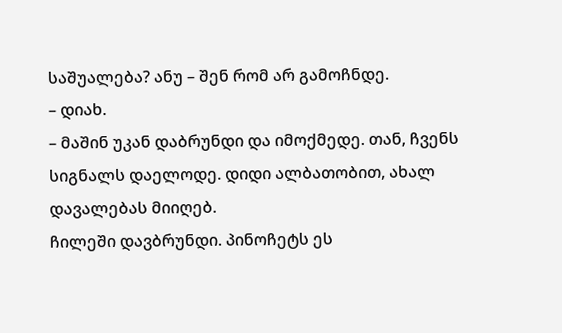საშუალება? ანუ – შენ რომ არ გამოჩნდე.
– დიახ.
– მაშინ უკან დაბრუნდი და იმოქმედე. თან, ჩვენს სიგნალს დაელოდე. დიდი ალბათობით, ახალ დავალებას მიიღებ.
ჩილეში დავბრუნდი. პინოჩეტს ეს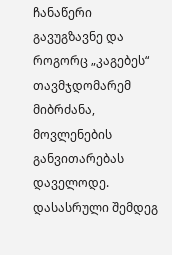ჩანაწერი გავუგზავნე და როგორც „კაგებეს“ თავმჯდომარემ მიბრძანა, მოვლენების განვითარებას დაველოდე.
დასასრული შემდეგ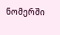ნომერში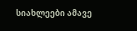სიახლეები ამავე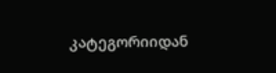კატეგორიიდან